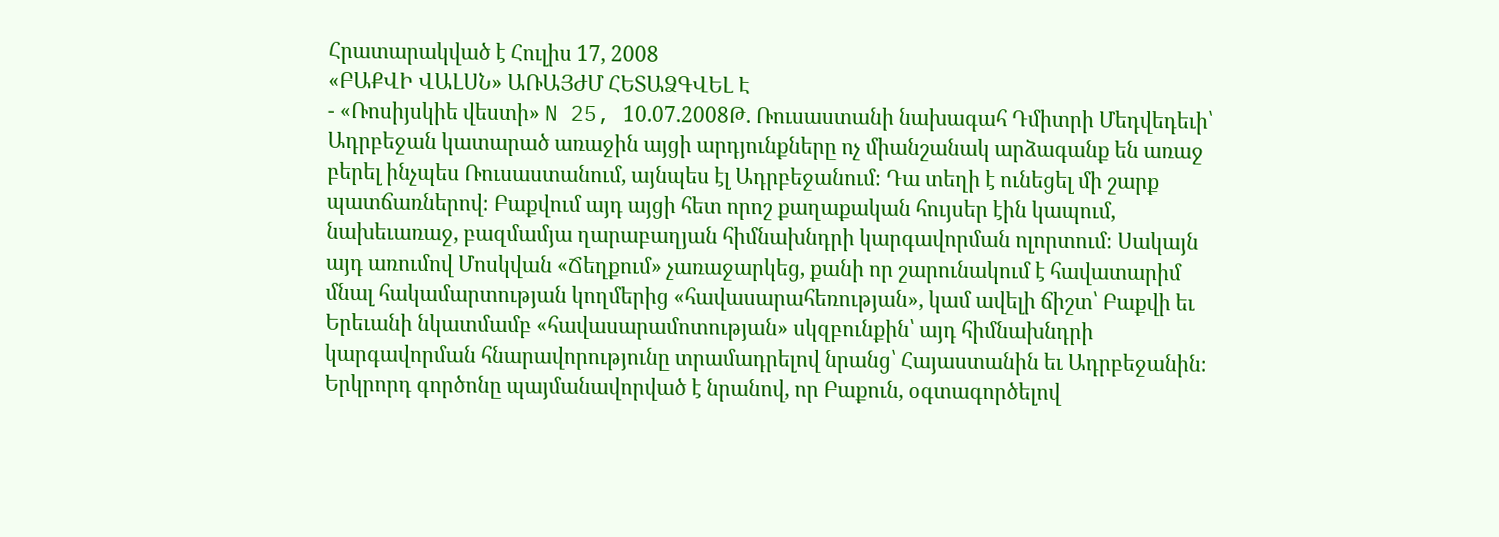Հրատարակված է Հուլիս 17, 2008
«ԲԱՔՎԻ ՎԱԼՍՆ» ԱՌԱՅԺՄ ՀԵՏԱՁԳՎԵԼ Է
- «Ռոսիյսկիե վեստի» N 25, 10.07.2008Թ. Ռուսաստանի նախագահ Դմիտրի Մեդվեդեւի՝ Ադրբեջան կատարած առաջին այցի արդյունքները ոչ միանշանակ արձագանք են առաջ բերել ինչպես Ռուսաստանում, այնպես էլ Ադրբեջանում։ Դա տեղի է ունեցել մի շարք պատճառներով։ Բաքվում այդ այցի հետ որոշ քաղաքական հույսեր էին կապում, նախեւառաջ, բազմամյա ղարաբաղյան հիմնախնդրի կարգավորման ոլորտում։ Սակայն այդ առումով Մոսկվան «Ճեղքում» չառաջարկեց, քանի որ շարունակում է հավատարիմ մնալ հակամարտության կողմերից «հավասարահեռության», կամ ավելի ճիշտ՝ Բաքվի եւ Երեւանի նկատմամբ «հավասարամոտության» սկզբունքին՝ այդ հիմնախնդրի կարգավորման հնարավորությունը տրամադրելով նրանց՝ Հայաստանին եւ Ադրբեջանին։ Երկրորդ գործոնը պայմանավորված է նրանով, որ Բաքուն, օգտագործելով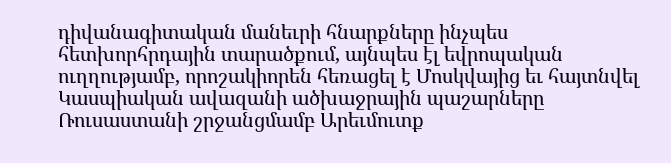դիվանագիտական մանեւրի հնարքները ինչպես հետխորհրդային տարածքում, այնպես էլ եվրոպական ուղղությամբ, որոշակիորեն հեռացել է Մոսկվայից եւ հայտնվել Կասպիական ավազանի ածխաջրային պաշարները Ռուսաստանի շրջանցմամբ Արեւմուտք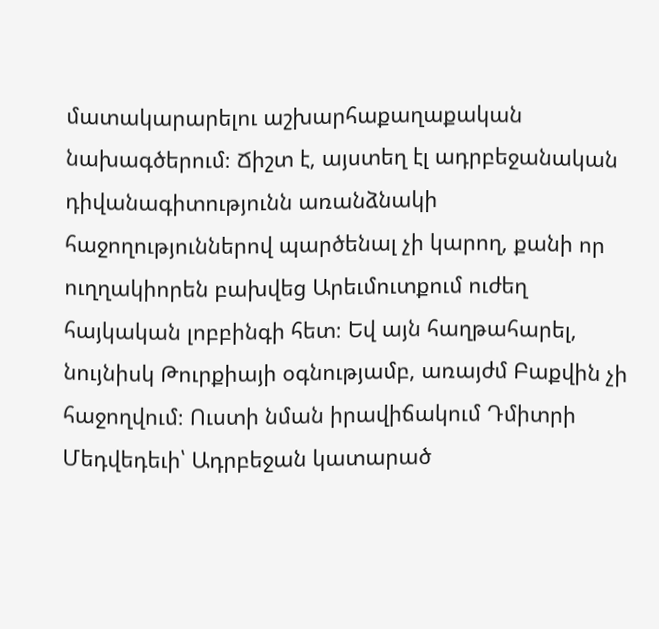մատակարարելու աշխարհաքաղաքական նախագծերում։ Ճիշտ է, այստեղ էլ ադրբեջանական դիվանագիտությունն առանձնակի հաջողություններով պարծենալ չի կարող, քանի որ ուղղակիորեն բախվեց Արեւմուտքում ուժեղ հայկական լոբբինգի հետ։ Եվ այն հաղթահարել, նույնիսկ Թուրքիայի օգնությամբ, առայժմ Բաքվին չի հաջողվում։ Ուստի նման իրավիճակում Դմիտրի Մեդվեդեւի՝ Ադրբեջան կատարած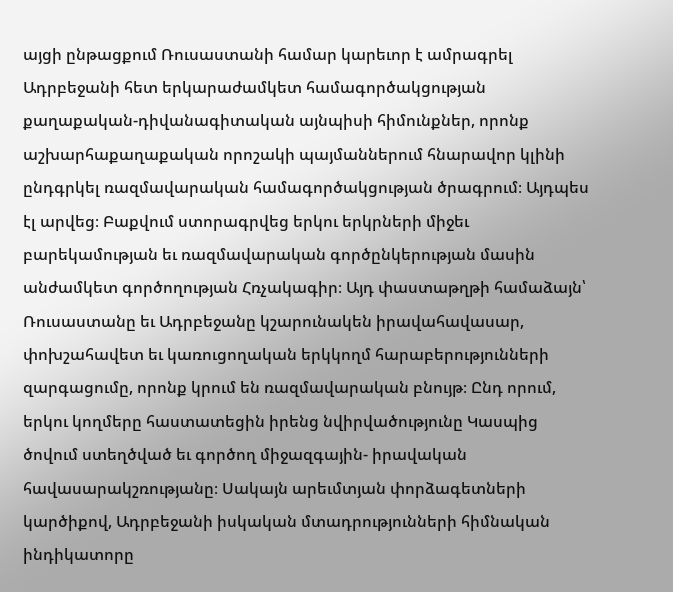այցի ընթացքում Ռուսաստանի համար կարեւոր է ամրագրել Ադրբեջանի հետ երկարաժամկետ համագործակցության քաղաքական-դիվանագիտական այնպիսի հիմունքներ, որոնք աշխարհաքաղաքական որոշակի պայմաններում հնարավոր կլինի ընդգրկել ռազմավարական համագործակցության ծրագրում։ Այդպես էլ արվեց։ Բաքվում ստորագրվեց երկու երկրների միջեւ բարեկամության եւ ռազմավարական գործընկերության մասին անժամկետ գործողության Հռչակագիր։ Այդ փաստաթղթի համաձայն՝ Ռուսաստանը եւ Ադրբեջանը կշարունակեն իրավահավասար, փոխշահավետ եւ կառուցողական երկկողմ հարաբերությունների զարգացումը, որոնք կրում են ռազմավարական բնույթ։ Ընդ որում, երկու կողմերը հաստատեցին իրենց նվիրվածությունը Կասպից ծովում ստեղծված եւ գործող միջազգային- իրավական հավասարակշռությանը։ Սակայն արեւմտյան փորձագետների կարծիքով, Ադրբեջանի իսկական մտադրությունների հիմնական ինդիկատորը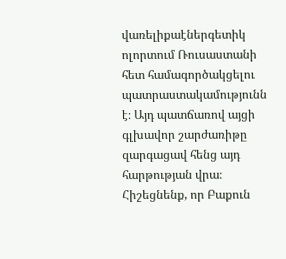վառելիքաէներգետիկ ոլորտում Ռուսաստանի հետ համագործակցելու պատրաստակամությունն է։ Այդ պատճառով այցի գլխավոր շարժառիթը զարգացավ հենց այդ հարթության վրա։ Հիշեցնենք, որ Բաքուն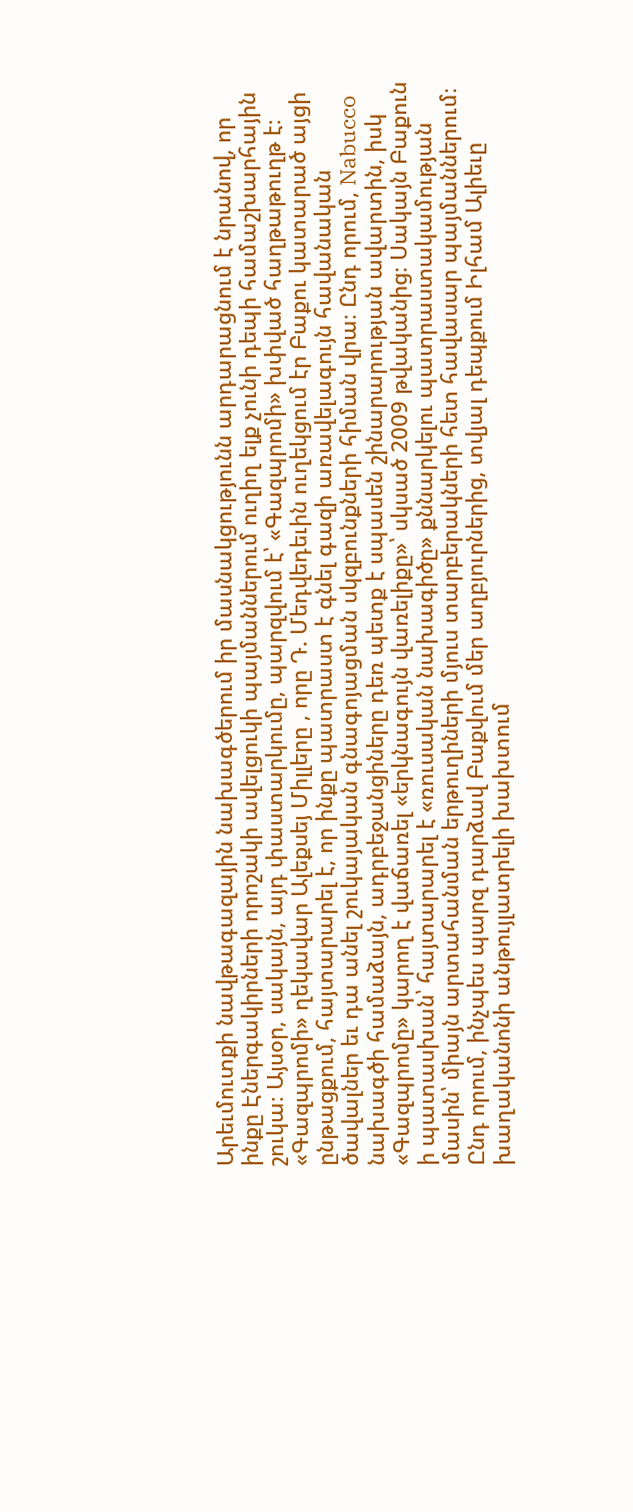Արեւմուտքի նավթագազային նախագծերում իր մասնակցությունն արդարացնում է նրանով, որ ինքը Էներգակիրների որոշակի ավելցուկի պայմաններում ուղիղ ելք չունի դեպի համաշխարհային շուկա։ Այսօր, սակայն, այդ փաստարկումը, պարզվում է՝ «Գազպրոմի» խփված հաղթաթուղթ է։ «Գազպրոմի» ղեկավար Ալեքսեյ Միլլերը , որը Դ. Մեդվեդեւին ուղեկցում էր Բաքու կատարած այցի ընթացքում, հայտարարել է, որ ինքը պատրաստ է գնել գազի առավելագույն հավանական ծավալներ եւ դա անել շուկայական գնագոյացման սկզբունքների հիման վրա։ Ընդ որում, Nabucco նախագծի համաձայն, ադրբեջանցիները դեռ պետք է սպասեն շինարարության ավարտին, իսկ «Գազպրոմը» կարող է վաճառել «երկնագույն վառելիքը»՝ սկսած 2009 թվականից։ Սակայն Բաքուն ի պատասխան՝ հայտարարել է «ռուսական նախագիծը» քննարկելու պատրաստակամության մասին՝ միայն արտահանման երթուղիների մյուս տարբերակների հետ հավասար պայմաններում։ Ընդ որում, ինչպես պարզ դարձավ Բաքվում մեր աղբյուրներից, տվյալ դեպքում Իլհամ Ալիեւը խաղականոնի անթույլատրելի խախտում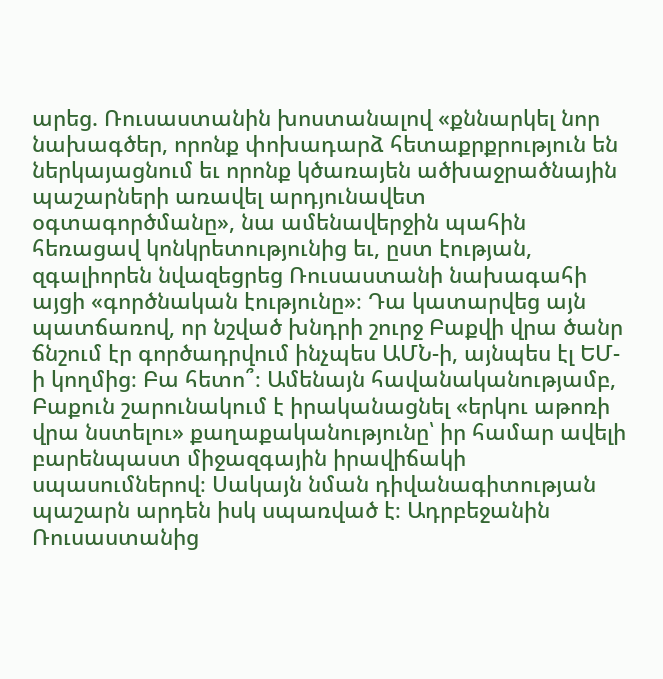արեց. Ռուսաստանին խոստանալով «քննարկել նոր նախագծեր, որոնք փոխադարձ հետաքրքրություն են ներկայացնում եւ որոնք կծառայեն ածխաջրածնային պաշարների առավել արդյունավետ օգտագործմանը», նա ամենավերջին պահին հեռացավ կոնկրետությունից եւ, ըստ էության, զգալիորեն նվազեցրեց Ռուսաստանի նախագահի այցի «գործնական էությունը»։ Դա կատարվեց այն պատճառով, որ նշված խնդրի շուրջ Բաքվի վրա ծանր ճնշում էր գործադրվում ինչպես ԱՄՆ-ի, այնպես էլ ԵՄ-ի կողմից։ Բա հետո՞։ Ամենայն հավանականությամբ, Բաքուն շարունակում է իրականացնել «երկու աթոռի վրա նստելու» քաղաքականությունը՝ իր համար ավելի բարենպաստ միջազգային իրավիճակի սպասումներով։ Սակայն նման դիվանագիտության պաշարն արդեն իսկ սպառված է։ Ադրբեջանին Ռուսաստանից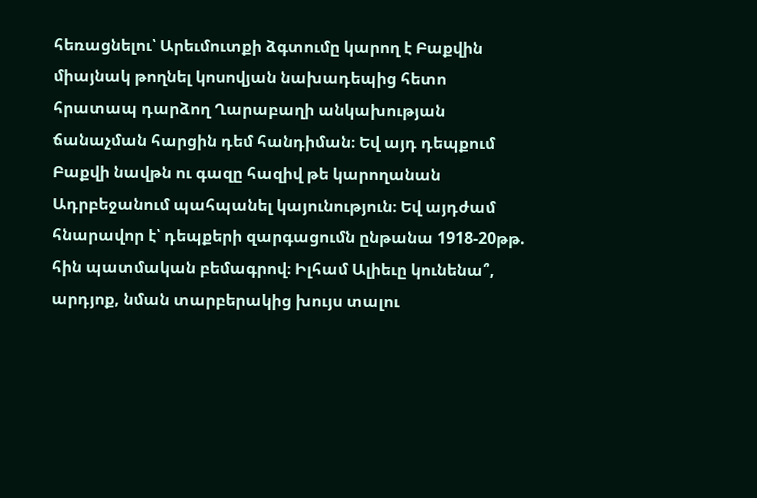հեռացնելու՝ Արեւմուտքի ձգտումը կարող է Բաքվին միայնակ թողնել կոսովյան նախադեպից հետո հրատապ դարձող Ղարաբաղի անկախության ճանաչման հարցին դեմ հանդիման։ Եվ այդ դեպքում Բաքվի նավթն ու գազը հազիվ թե կարողանան Ադրբեջանում պահպանել կայունություն։ Եվ այդժամ հնարավոր է՝ դեպքերի զարգացումն ընթանա 1918-20թթ. հին պատմական բեմագրով։ Իլհամ Ալիեւը կունենա՞, արդյոք, նման տարբերակից խույս տալու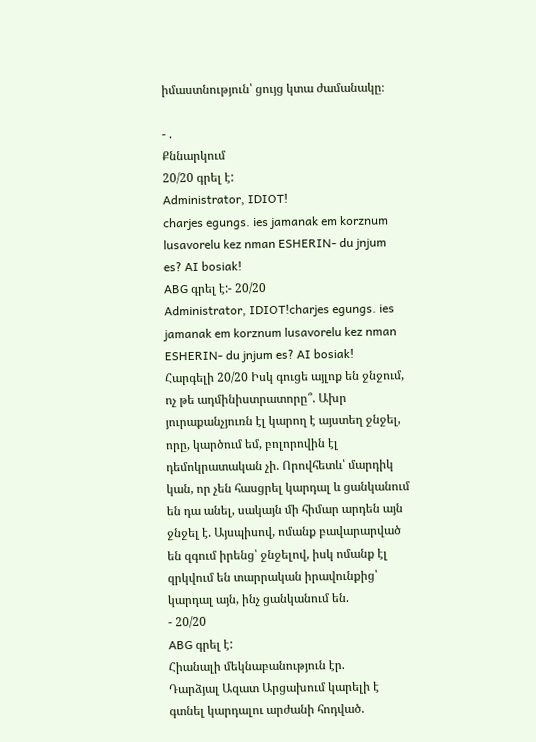իմաստնություն՝ ցույց կտա ժամանակը։

- .
Քննարկում
20/20 գրել է:
Administrator, IDIOT!
charjes egungs. ies jamanak em korznum lusavorelu kez nman ESHERIN- du jnjum es? AI bosiak!
ABG գրել է:- 20/20
Administrator, IDIOT!charjes egungs. ies jamanak em korznum lusavorelu kez nman ESHERIN- du jnjum es? AI bosiak!
Հարգելի 20/20 Իսկ գուցե այլոք են ջնջում, ոչ թե ադմինիստրատորը՞. Ախր յուրաքանչյուռն էլ կարող է այստեղ ջնջել, որը, կարծում եմ, բոլորովին էլ դեմոկրատական չի. Որովհետև՝ մարդիկ կան, որ չեն հասցրել կարդալ և ցանկանում են դա անել, սակայն մի հիմար արդեն այն ջնջել է. Այսպիսով, ոմանք բավարարված են զգում իրենց՝ ջնջելով, իսկ ոմանք էլ զրկվում են տարրական իրավունքից՝ կարդալ այն, ինչ ցանկանում են.
- 20/20
ABG գրել է:
Հիանալի մեկնաբանություն էր.
Դարձյալ Ազատ Արցախում կարելի է գտնել կարդալու արժանի հոդված.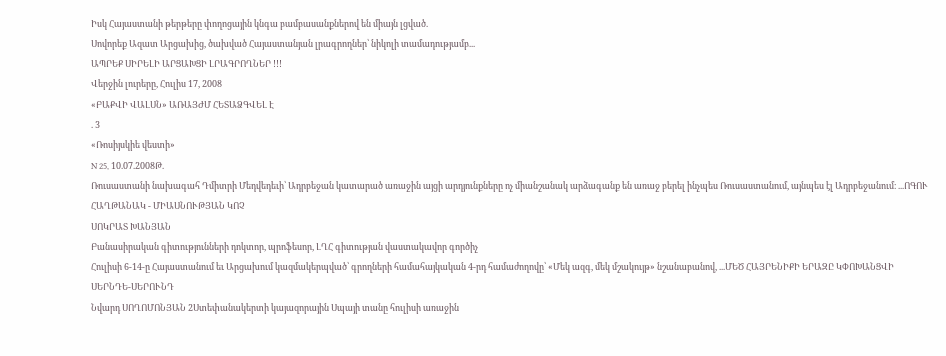Իսկ Հայաստանի թերթերը փողոցային կնգա բամբասանքներով են միայն լցված.
Սովորեք Ազատ Արցախից, ծախված Հայաստանյան լրագրողներ՝ նիկոլի տամադությամբ...
ԱՊՐԵՔ ՍԻՐԵԼԻ ԱՐՑԱԽՑԻ ԼՐԱԳՐՈՂՆԵՐ !!!
Վերջին լուրերը, Հուլիս 17, 2008
«ԲԱՔՎԻ ՎԱԼՍՆ» ԱՌԱՅԺՄ ՀԵՏԱՁԳՎԵԼ Է
. 3
«Ռոսիյսկիե վեստի»
N 25, 10.07.2008Թ.
Ռուսաստանի նախագահ Դմիտրի Մեդվեդեւի՝ Ադրբեջան կատարած առաջին այցի արդյունքները ոչ միանշանակ արձագանք են առաջ բերել ինչպես Ռուսաստանում, այնպես էլ Ադրբեջանում։ ...ՈԳՈՒ ՀԱՂԹԱՆԱԿ - ՄԻԱՍՆՈՒԹՅԱՆ ԿՈՉ
ՍՈԿՐԱՏ ԽԱՆՅԱՆ
Բանասիրական գիտությունների դոկտոր, պրոֆեսոր, ԼՂՀ գիտության վաստակավոր գործիչ
Հուլիսի 6-14-ը Հայաստանում եւ Արցախում կազմակերպված՝ գրողների համահայկական 4-րդ համաժողովը՝ «Մեկ ազգ, մեկ մշակույթ» նշանաբանով, ...ՄԵԾ ՀԱՅՐԵՆԻՔԻ ԵՐԱԶԸ ԿՓՈԽԱՆՑՎԻ ՍԵՐՆԴԵ-ՍԵՐՈՒՆԴ
Նվարդ ՍՈՂՈՄՈՆՅԱՆ 2Ստեփանակերտի կայազորային Սպայի տանը հուլիսի առաջին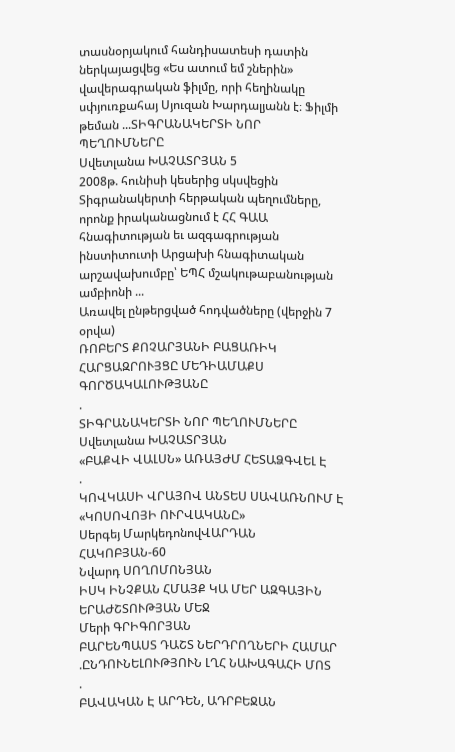տասնօրյակում հանդիսատեսի դատին ներկայացվեց «Ես ատում եմ շներին» վավերագրական ֆիլմը, որի հեղինակը սփյուռքահայ Սյուզան Խարդալյանն է։ Ֆիլմի թեման ...ՏԻԳՐԱՆԱԿԵՐՏԻ ՆՈՐ ՊԵՂՈՒՄՆԵՐԸ
Սվետլանա ԽԱՉԱՏՐՅԱՆ 5
2008թ. հունիսի կեսերից սկսվեցին Տիգրանակերտի հերթական պեղումները, որոնք իրականացնում է ՀՀ ԳԱԱ հնագիտության եւ ազգագրության ինստիտուտի Արցախի հնագիտական արշավախումբը՝ ԵՊՀ մշակութաբանության ամբիոնի ...
Առավել ընթերցված հոդվածները (վերջին 7 օրվա)
ՌՈԲԵՐՏ ՔՈՉԱՐՅԱՆԻ ԲԱՑԱՌԻԿ ՀԱՐՑԱԶՐՈՒՅՑԸ ՄԵԴԻԱՄԱՔՍ ԳՈՐԾԱԿԱԼՈՒԹՅԱՆԸ
.
ՏԻԳՐԱՆԱԿԵՐՏԻ ՆՈՐ ՊԵՂՈՒՄՆԵՐԸ
Սվետլանա ԽԱՉԱՏՐՅԱՆ
«ԲԱՔՎԻ ՎԱԼՍՆ» ԱՌԱՅԺՄ ՀԵՏԱՁԳՎԵԼ Է
.
ԿՈՎԿԱՍԻ ՎՐԱՅՈՎ ԱՆՏԵՍ ՍԱՎԱՌՆՈՒՄ Է «ԿՈՍՈՎՈՅԻ ՈՒՐՎԱԿԱՆԸ»
Սերգեյ ՄարկեդոնովՎԱՐԴԱՆ ՀԱԿՈԲՅԱՆ-60
Նվարդ ՍՈՂՈՄՈՆՅԱՆ
ԻՍԿ ԻՆՉՔԱՆ ՀՄԱՅՔ ԿԱ ՄԵՐ ԱԶԳԱՅԻՆ ԵՐԱԺՇՏՈՒԹՅԱՆ ՄԵՋ
Մերի ԳՐԻԳՈՐՅԱՆ
ԲԱՐԵՆՊԱՍՏ ԴԱՇՏ ՆԵՐԴՐՈՂՆԵՐԻ ՀԱՄԱՐ
.ԸՆԴՈՒՆԵԼՈՒԹՅՈՒՆ ԼՂՀ ՆԱԽԱԳԱՀԻ ՄՈՏ
.
ԲԱՎԱԿԱՆ Է ԱՐԴԵՆ, ԱԴՐԲԵՋԱՆ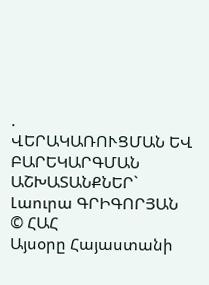.
ՎԵՐԱԿԱՌՈՒՑՄԱՆ ԵՎ ԲԱՐԵԿԱՐԳՄԱՆ ԱՇԽԱՏԱՆՔՆԵՐ`
Լաուրա ԳՐԻԳՈՐՅԱՆ
© ՀԱՀ
Այսօրը Հայաստանի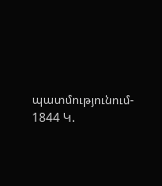պատմությունում- 1844 Կ.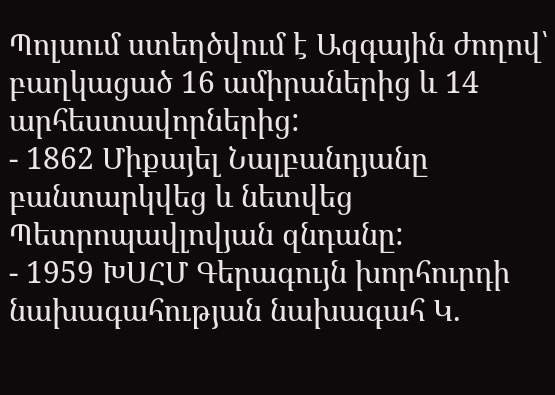Պոլսում ստեղծվում է Ազգային ժողով՝ բաղկացած 16 ամիրաներից և 14 արհեստավորներից:
- 1862 Միքայել Նալբանդյանը բանտարկվեց և նետվեց Պետրոպավլովյան զնդանը:
- 1959 ԽՍՀՄ Գերագույն խորհուրդի նախագահության նախագահ Կ.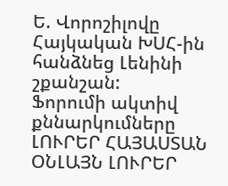Ե. Վորոշիլովը Հայկական ԽՍՀ-ին հանձնեց Լենինի շքանշան:
Ֆորումի ակտիվ քննարկումները
ԼՈՒՐԵՐ ՀԱՅԱՍՏԱՆ
ՕՆԼԱՅՆ ԼՈՒՐԵՐ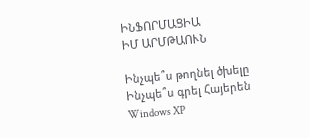ԻՆՖՈՐՄԱՑԻԱ
ԻՄ ԱՐՄԹԱՈՒՆ

Ինչպե՞ս թողնել ծխելը
Ինչպե՞ս գրել Հայերեն Windows XP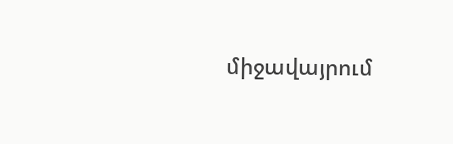միջավայրում